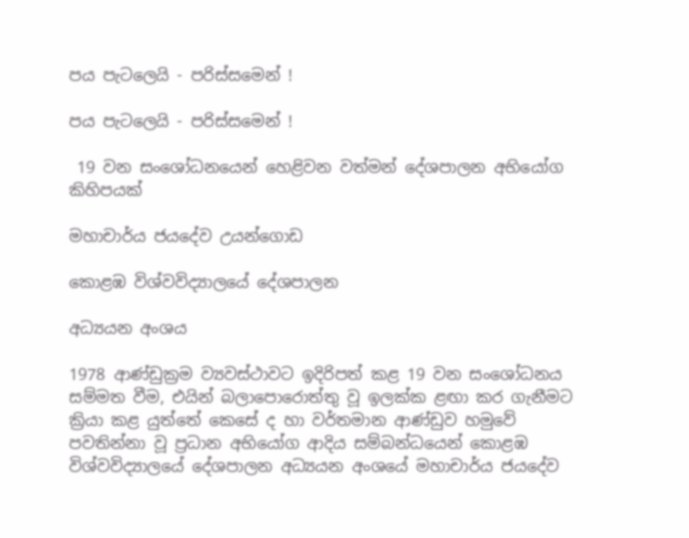පය පැටලෙයි - පරිස්සමෙන් !

පය පැටලෙයි - පරිස්සමෙන් !

 19 වන සංශෝධනයෙන් හෙළිවන වත්මන් දේශපාලන අභියෝග කිහිපයක්

මහාචාර්ය ජයදේව උයන්ගොඩ

කොළඹ විශ්වවිද්‍යාලයේ දේශපාලන

අධ්‍යයන අංශය

1978 ආණ්ඩුක්‍රම ව්‍යවස්ථාවට ඉදිරිපත් කළ 19 වන සංශෝධනය සම්මත වීම, එයින් බලාපොරොත්තු වූ ඉලක්ක ළඟා කර ගැනීමට ක්‍රියා කළ යුත්තේ කෙසේ ද හා වර්තමාන ආණ්ඩුව හමුවේ පවතින්නා වූ ප්‍රධාන අභියෝග ආදිය සම්බන්ධයෙන් කොළඹ විශ්වවිද්‍යාලයේ දේශපාලන අධ්‍යයන අංශයේ මහාචාර්ය ජයදේව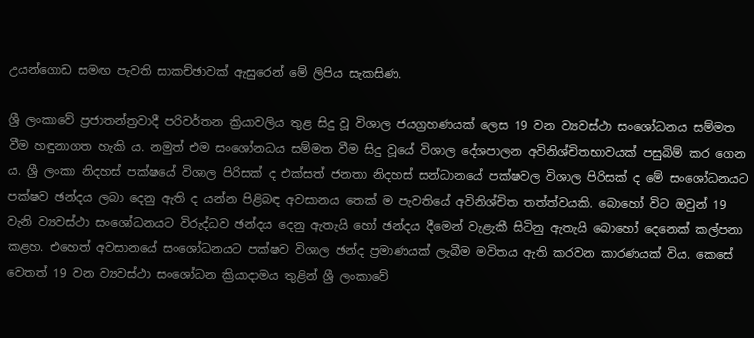උයන්ගොඩ සමඟ පැවති සාකච්ඡාවක් ඇසුරෙන් මේ ලිපිය සැකසිණ.

ශ්‍රී ලංකාවේ ප්‍රජාතන්ත්‍රවාදී පරිවර්තන ක්‍රියාවලිය තුළ සිදු වූ විශාල ජයග්‍රහණයක් ලෙස 19 වන ව්‍යවස්ථා සංශෝධනය සම්මත වීම හඳුනාගත හැකි ය. නමුත් එම සංශෝනධය සම්මත වීම සිදු වූයේ විශාල දේශපාලන අවිනිශ්චිතභාවයක් පසුබිම් කර ගෙන ය. ශ්‍රී ලංකා නිදහස් පක්ෂයේ විශාල පිරිසක් ද එක්සත් ජනතා නිදහස් සන්ධානයේ පක්ෂවල විශාල පිරිසක් ද මේ සංශෝධනයට පක්ෂව ඡන්දය ලබා දෙනු ඇති ද යන්න පිළිබඳ අවසානය තෙක් ම පැවතියේ අවිනිශ්චිත තත්ත්වයකි. බොහෝ විට ඔවුන් 19 වැනි ව්‍යවස්ථා සංශෝධනයට විරුද්ධව ඡන්දය දෙනු ඇතැයි හෝ ඡන්දය දීමෙන් වැළැකී සිටිනු ඇතැයි බොහෝ දෙනෙක් කල්පනා කළහ. එහෙත් අවසානයේ සංශෝධනයට පක්ෂව විශාල ඡන්ද ප්‍රමාණයක් ලැබීම මවිතය ඇති කරවන කාරණයක් විය. කෙසේ වෙතත් 19 වන ව්‍යවස්ථා සංශෝධන ක්‍රියාදාමය තුළින් ශ්‍රී ලංකාවේ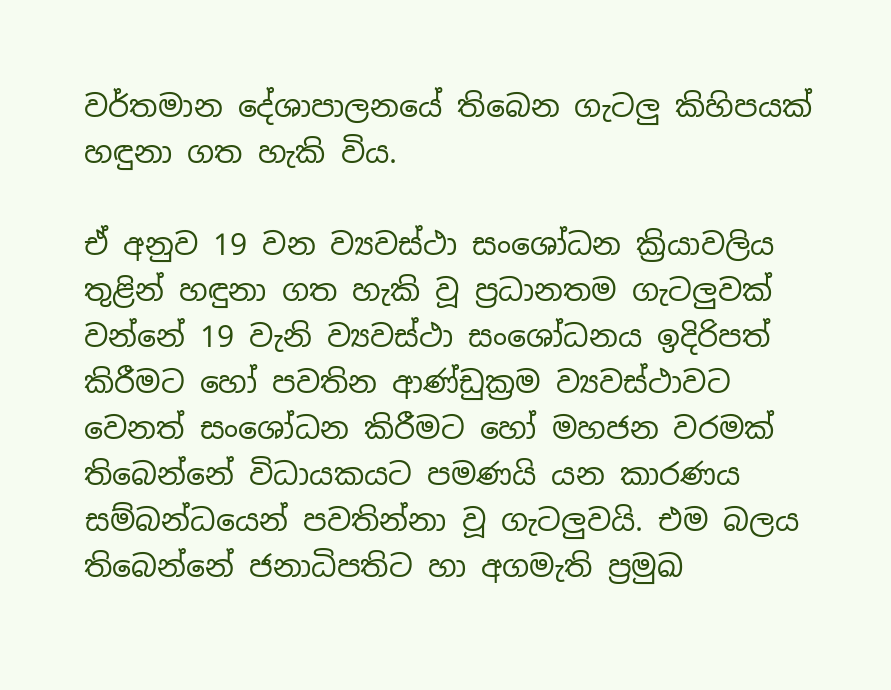වර්තමාන දේශාපාලනයේ තිබෙන ගැටලු කිහිපයක් හඳුනා ගත හැකි විය.

ඒ අනුව 19 වන ව්‍යවස්ථා සංශෝධන ක්‍රියාවලිය තුළින් හඳුනා ගත හැකි වූ ප්‍රධානතම ගැටලුවක් වන්නේ 19 වැනි ව්‍යවස්ථා සංශෝධනය ඉදිරිපත් කිරීමට හෝ පවතින ආණ්ඩුක්‍රම ව්‍යවස්ථාවට වෙනත් සංශෝධන කිරීමට හෝ මහජන වරමක් තිබෙන්නේ විධායකයට පමණයි යන කාරණය සම්බන්ධයෙන් පවතින්නා වූ ගැටලුවයි. එම බලය තිබෙන්නේ ජනාධිපතිට හා අගමැති ප්‍රමුඛ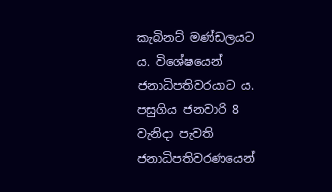කැබිනට් මණ්ඩලයට ය. විශේෂයෙන් ජනාධිපතිවරයාට ය. පසුගිය ජනවාරි 8 වැනිදා පැවති ජනාධිපතිවරණයෙන්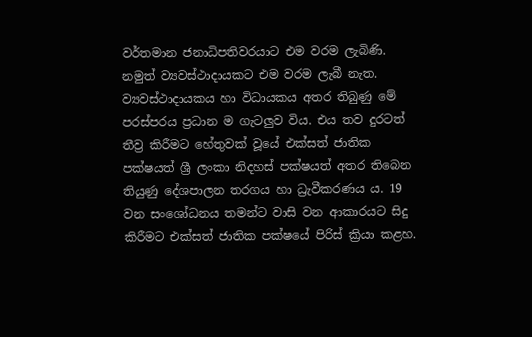වර්තමාන ජනාධිපතිවරයාට එම වරම ලැබිණි. නමුත් ව්‍යවස්ථාදායකට එම වරම ලැබී නැත. ව්‍යවස්ථාදායකය හා විධායකය අතර ති‍බුණු මේ පරස්පරය ප්‍රධාන ම ගැටලුව විය. එය තව දුරටත් තීව්‍ර කිරීමට හේතුවක් වූයේ එක්සත් ජාතික පක්ෂයත් ශ්‍රී ලංකා නිදහස් පක්ෂයත් අතර තිබෙන තියුණු දේශපාලන තරගය හා ධ්‍රැවීකරණය ය. 19 වන සංශෝධනය තමන්ට වාසි වන ආකාරයට සිදු කිරීමට එක්සත් ජාතික පක්ෂයේ පිරිස් ක්‍රියා කළහ.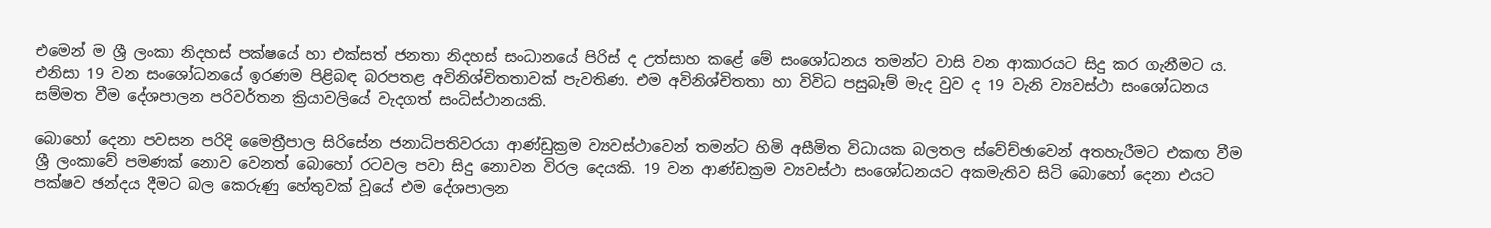එමෙන් ම ශ්‍රී ලංකා නිදහස් පක්ෂයේ හා එක්සත් ජනතා නිදහස් සංධානයේ පිරිස් ද උත්සාහ කළේ මේ සංශෝධනය තමන්ට වාසි වන ආකාරයට සිදු කර ගැනීමට ය. එනිසා 19 වන සංශෝධනයේ ඉරණම පිළිබඳ බරපතළ අවිනිශ්චිතතාවක් පැවතිණ. එම අවිනිශ්චිතතා හා විවිධ පසුබෑම් මැද වුව ද 19 වැනි ව්‍යවස්ථා සංශෝධනය සම්මත වීම දේශපාලන පරිවර්තන ක්‍රියාවලියේ වැදගත් සංධිස්ථානයකි.

බොහෝ දෙනා පවසන පරිදි මෛත්‍රීපාල සිරිසේන ජනාධිපතිවරයා ආණ්ඩුක්‍රම ව්‍යවස්ථාවෙන් තමන්ට හිමි අසීමිත විධායක බලතල ස්වේච්ඡාවෙන් අතහැරීමට එකඟ වීම ශ්‍රී ලංකාවේ පමණක් නොව වෙනත් බොහෝ රටවල පවා සිදු නොවන විරල දෙයකි. 19 වන ආණ්ඩක්‍රම ව්‍යවස්ථා සංශෝධනයට අකමැතිව සිටි බොහෝ දෙනා එයට පක්ෂව ඡන්දය දීමට බල කෙරුණු හේතුවක් වූයේ එම දේශපාලන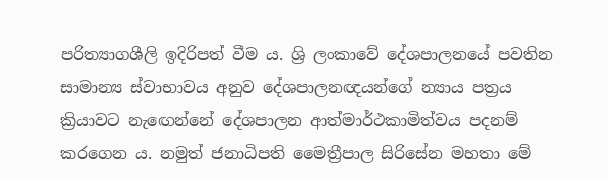පරිත්‍යාගශීලි ඉදිරිපත් වීම ය. ශ්‍රි ලංකාවේ දේශපාලනයේ පවතින සාමාන්‍ය ස්වාභාවය අනුව දේශපාලනඥයන්ගේ න්‍යාය පත්‍රය ක්‍රියාවට නැඟෙන්නේ දේශපාලන ආත්මාර්ථකාමිත්වය පදනම් කරගෙන ය. නමුත් ජනාධිපති මෛත්‍රීපාල සිරිසේන මහතා මේ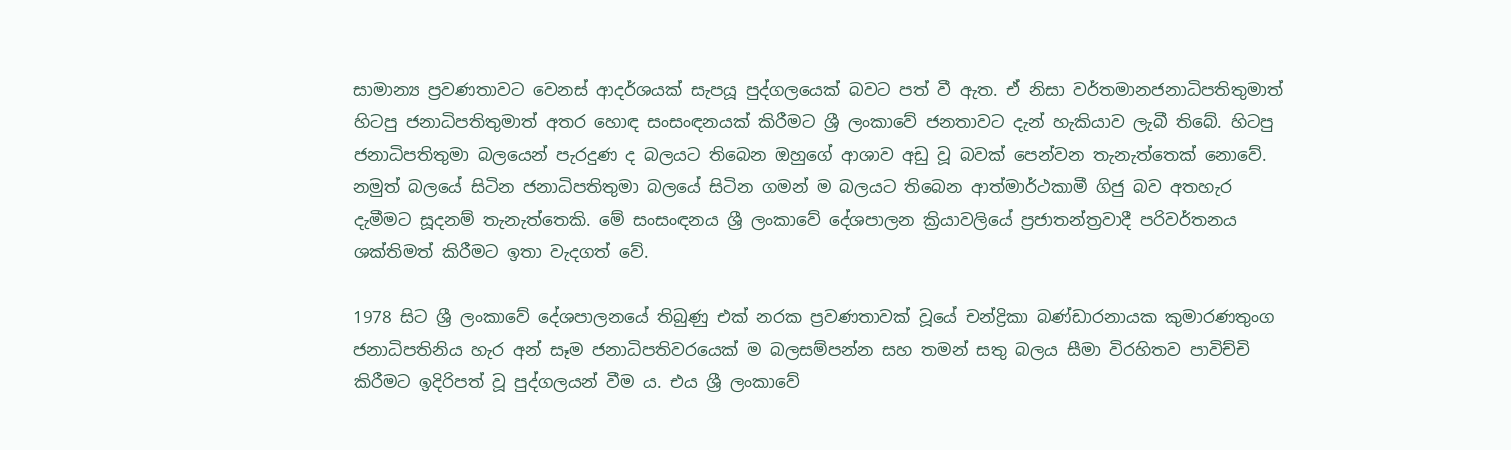සාමාන්‍ය ප්‍රවණතාවට වෙනස් ආදර්ශයක් සැපයූ පුද්ගලයෙක් බවට පත් වී ඇත. ඒ නිසා වර්තමානජනාධිපතිතුමාත් හිටපු ජනාධිපතිතුමාත් අතර හොඳ සංසංඳනයක් කිරීමට ශ්‍රී ලංකාවේ ජනතාවට දැන් හැකියාව ලැබී තිබේ. හිටපු ජනාධිපතිතුමා බලයෙන් පැරදුණ ද බලයට තිබෙන ඔහුගේ ආශාව අඩු වූ බවක් පෙන්වන තැනැත්තෙක් ‍නොවේ. නමුත් බලයේ සිටින ජනාධිපතිතුමා බලයේ සිටින ගමන් ම බලයට තිබෙන ආත්මාර්ථකාමී ගිජු බව අතහැර දැමීමට සූදනම් තැනැත්තෙකි. මේ සංසංඳනය ශ්‍රී ලංකාවේ දේශපාලන ක්‍රියාවලියේ ප්‍රජාතන්ත්‍රවාදී පරිවර්තනය ශක්තිමත් කිරීමට ඉතා වැදගත් වේ.

1978 සිට ශ්‍රී ලංකාවේ දේශපාලනයේ තිබුණු එක් නරක ප්‍රවණතාවක් වූයේ චන්ද්‍රිකා බණ්ඩාරනායක කුමාරණතුංග ජනාධිපතිනිය හැර අන් සෑම ජනාධිපතිවරයෙක් ම බලසම්පන්න සහ තමන් සතු බලය සීමා විරහිතව පාවිච්චි කිරීමට ඉදිරිපත් වූ පුද්ගලයන් වීම ය. එය ශ්‍රී ලංකාවේ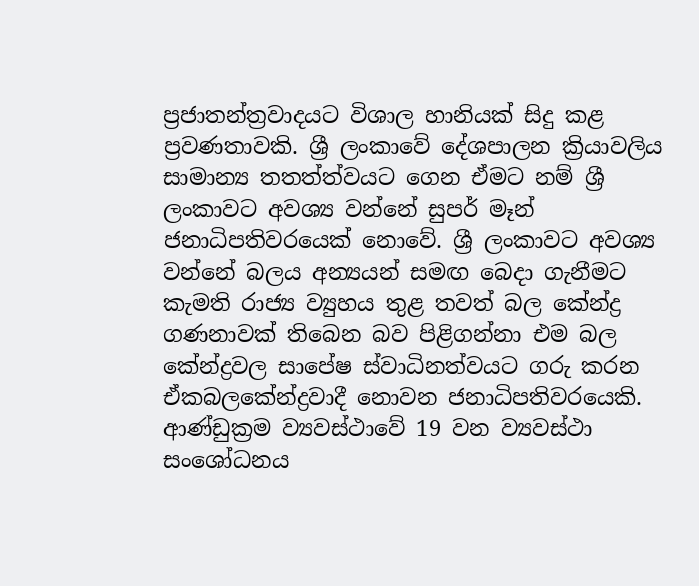ප්‍රජාතන්ත්‍රවාදයට විශාල හානියක් සිදු කළ ප්‍රවණතාවකි. ශ්‍රී ලංකාවේ දේශපාලන ක්‍රියාවලිය සාමාන්‍ය තතත්ත්වයට ගෙන ඒමට නම් ශ්‍රී ලංකාවට අවශ්‍ය වන්නේ සුපර් මෑන් ජනාධිපතිවරයෙක් නොවේ. ශ්‍රී ලංකාවට අවශ්‍ය වන්නේ බලය අන්‍යයන් සමඟ බෙදා ගැනීමට කැමති රාජ්‍ය ව්‍යුහය තුළ තවත් බල කේන්ද්‍ර ගණනාවක් තිබෙන බව පිළිගන්නා එම බල කේන්ද්‍රවල සාපේෂ ස්වාධිනත්වයට ගරු කරන ඒකබලකේන්ද්‍රවාදී නොවන ජනාධිපතිවරයෙකි. ආණ්ඩුක්‍රම ව්‍යවස්ථාවේ 19 වන ව්‍යවස්ථා සංශෝධනය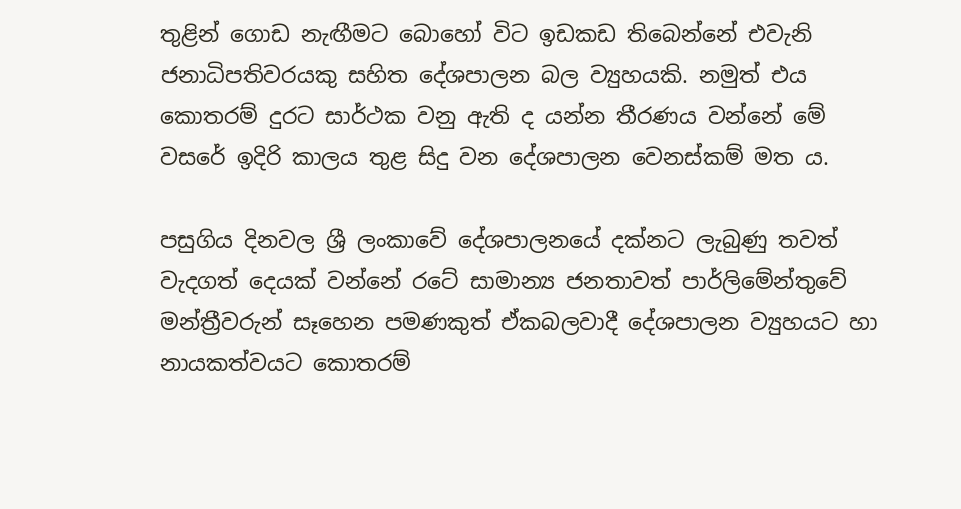තුළින් ගොඩ නැඟීමට බොහෝ විට ඉඩකඩ තිබෙන්නේ එවැනි ජනාධිපතිවරයකු සහිත දේශපාලන බල ව්‍යුහයකි. නමුත් එය කොතරම් දුරට සාර්ථක වනු ඇති ද යන්න තීරණය වන්නේ මේ වසරේ ඉදිරි කාලය තුළ සිදු වන දේශපාලන වෙනස්කම් මත ය.

පසුගිය දිනවල ශ්‍රී ලංකාවේ දේශපාලනයේ දක්නට ලැබුණු තවත් වැදගත් දෙයක් වන්නේ රටේ සාමාන්‍ය ජනතාවත් පාර්ලිමේන්තුවේ මන්ත්‍රීවරුන් සෑහෙන පමණකුත් ඒකබලවාදී දේශපාලන ව්‍යුහයට හා නායකත්වයට කොතරම්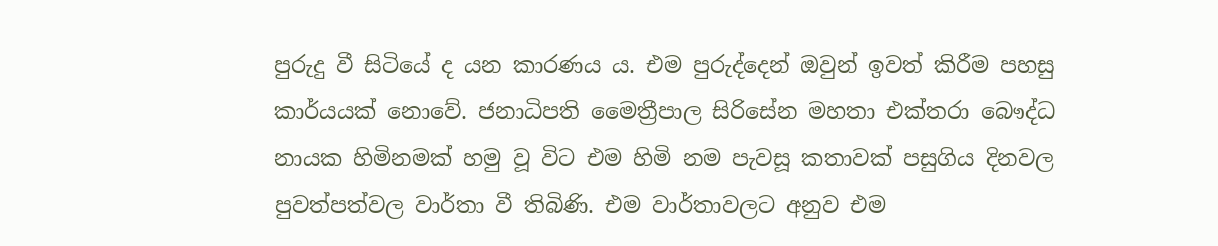පුරුදු වී සිටියේ ද යන කාරණය ය. එම පුරුද්දෙන් ඔවුන් ඉවත් කිරීම පහසු කාර්යයක් නොවේ. ජනාධිපති මෛත්‍රීපාල සිරිසේන මහතා එක්තරා බෞද්ධ නායක හිමිනමක් හමු වූ විට එම හිමි නම පැවසූ කතාවක් පසුගිය දිනවල පුවත්පත්වල වාර්තා වී තිබිණි. එම වාර්තාවලට අනුව එම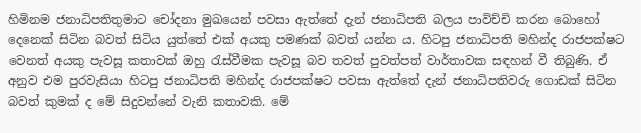හිමිනම ජනාධිපතිතුමාට චෝදනා මුඛයෙන් පවසා ඇත්තේ දැන් ජනාධිපති බලය පාවිච්චි කරන බොහෝ දෙනෙක් සිටින බවත් සිටිය යුත්තේ ‍එක් අයකු පමණක් බවත් යන්න ය. හිටපු ජනාධිපති මහින්ද රාජපක්ෂට වෙනත් අයකු පැවසූ කතාවක් ඔහු රැස්වීමක පැවසූ බව තවත් පුවත්පත් වාර්තාවක සඳහන් වී තිබුණි. ඒ අනුව එම පුරවැසියා හිටපු ජනාධිපති මහින්ද රාජපක්ෂට පවසා ඇත්තේ දැන් ජනාධිපතිවරු ගොඩක් සිටින බවත් කුමක් ද මේ සිදුවන්නේ වැනි කතාවකි. මේ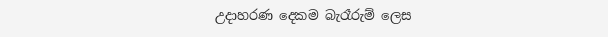උදාහරණ දෙකම බැරෑරුම් ලෙස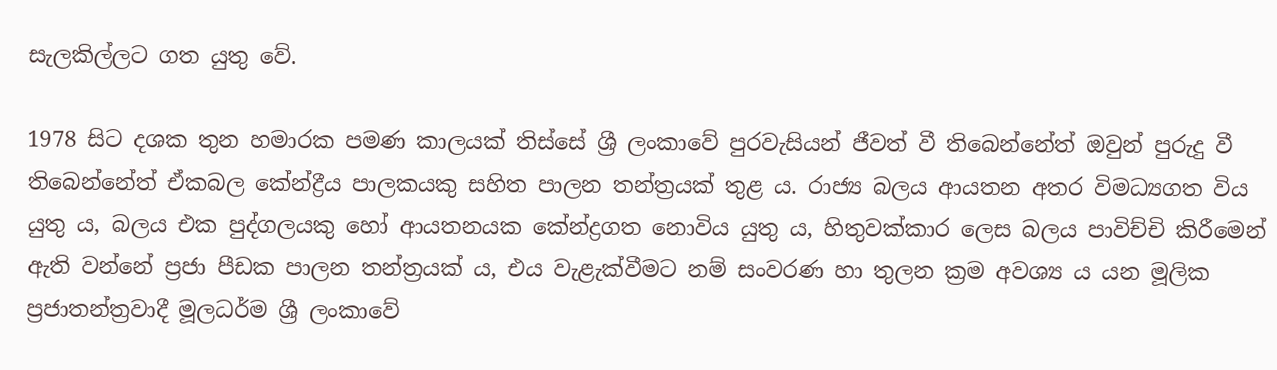සැලකිල්ලට ගත යුතු වේ.

1978 සිට දශක තුන හමාරක පමණ කාලයක් තිස්සේ ශ්‍රී ලංකාවේ පුරවැසියන් ජීවත් වී තිබෙන්නේත් ඔවුන් පුරුදු වී තිබෙන්නේත් ඒකබල කේන්ද්‍රීය පාලකයකු සහිත පාලන තන්ත්‍රයක් තුළ ය. රාජ්‍ය බලය ආයතන අතර විමධ්‍යගත විය යුතු ය, බලය එක පුද්ගලයකු හෝ ආයතනයක කේන්ද්‍රගත නොවිය යුතු ය, හිතුවක්කාර ලෙස බලය පාවිච්චි කිරීමෙන් ඇති වන්නේ ප්‍රජා පීඩක පාලන තන්ත්‍රයක් ය, එය වැළැක්වීමට නම් සංවරණ හා තුලන ක්‍රම අවශ්‍ය ය යන මූලික ප්‍රජාතන්ත්‍රවාදී මූලධර්ම ශ්‍රී ලංකාවේ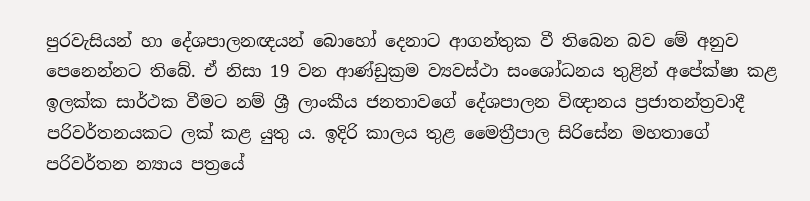පුරවැසියන් හා දේශපාලනඥයන් බොහෝ දෙනාට ආගන්තුක වී තිබෙන බව මේ අනුව පෙනෙන්නට තිබේ. ඒ නිසා 19 වන ආණ්ඩුක්‍රම ව්‍යවස්ථා සංශෝධනය තුළින් අපේක්ෂා කළ ඉලක්ක සාර්ථක වීමට නම් ශ්‍රී ලාංකීය ජනතාවගේ දේශපාලන විඥානය ප්‍රජාතන්ත්‍රවාදී පරිවර්තනයකට ලක් කළ යුතු ය. ඉදිරි කාලය තුළ මෛත්‍රීපාල සිරිසේන මහතාගේ පරිවර්තන න්‍යාය පත්‍රයේ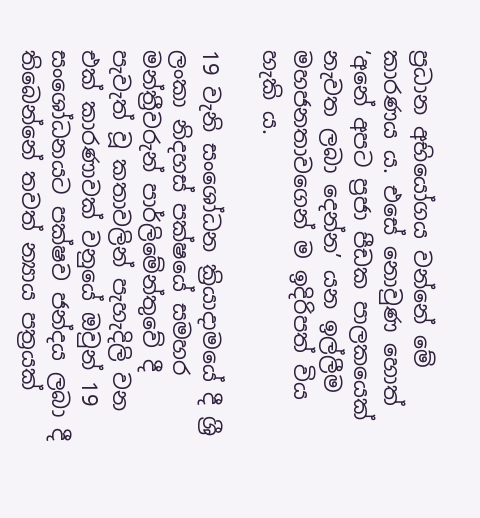ප්‍රධාන අ‍භියෝගය වන්නේ මේ කාරණය ය. එසේ නොවුණ හොත් ‘අනේ අපට ප්‍රජා පීඩක පාලකයෙක් නැවත ලබා දෙන්න’ යන ඉල්ලීම මහජනතාවගෙන් ම ඉදිරිපත් විය හැකි ය.

19 වැනි සංශෝධන ක්‍රියාදාමයේ දී ශ්‍රී ලංකා නිදහස් පක්ෂයේ සමහර මන්ත්‍රීවරුන් පාර්ලිමේන්තුවේ දී පැවැත් වූ කතාවලින් පැහැදිලි වන එක් කාරණාවක් වනුයේ ඔවුන් 19 සංශෝධනයට පක්ෂව ජන්දය ලබා දී තිබෙන්නේ තවත් න්‍යාය පත්‍රයක්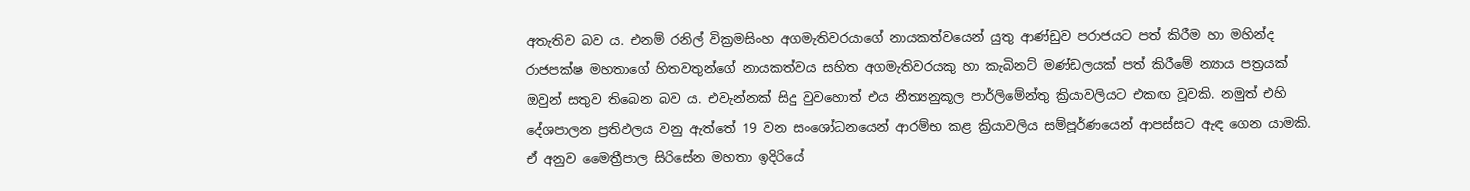අතැතිව බව ය. එනම් රනිල් වික්‍රමසිංහ අගමැතිවරයාගේ නායකත්වයෙන් යුතු ආණ්ඩුව පරාජයට පත් කිරීම හා මහින්ද රාජපක්ෂ මහතාගේ හිතවතුන්ගේ නායකත්වය සහිත අගමැතිවරයකු හා කැබිනට් මණ්ඩලයක් පත් කිරීමේ න්‍යාය පත්‍රයක් ඔවුන් සතුව තිබෙන බව ය. එවැන්නක් සිදු වුවහොත් එය නීත්‍යනුකූල පාර්ලිමේන්තු ක්‍රියාවලියට එකඟ වූවකි. නමුත් එහි දේශපාලන ප්‍රතිඵලය වනු ඇත්තේ 19 වන සංශෝධනයෙන් ආරම්භ කළ ක්‍රියාවලිය සම්පූර්ණයෙන් ආපස්සට ඇඳ ගෙන යාමකි. ඒ අනුව මෛත්‍රීපාල සිරිසේන මහතා ඉදිරියේ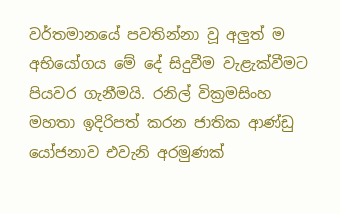වර්තමානයේ පවතින්නා වූ අලුත් ම අභියෝගය මේ දේ සිදුවීම වැළැක්වීමට පියවර ගැනීමයි. රනිල් වික්‍රමසිංහ මහතා ඉදිරිපත් කරන ජාතික ආණ්ඩු යෝජනාව එවැනි අරමුණක්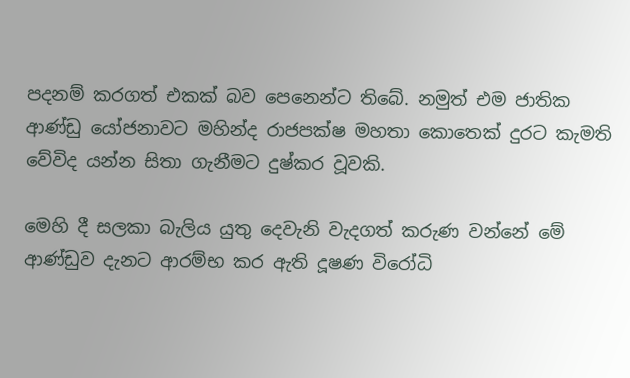පදනම් කරගත් එකක් බව පෙනෙන්ට තිබේ. නමුත් එම ජාතික ආණ්ඩු යෝජනාවට මහින්ද රාජපක්ෂ මහතා කොතෙක් දුරට කැමති වේවිද යන්න සිතා ගැනීමට දුෂ්කර වූවකි.

මෙහි දී සලකා බැලිය යුතු දෙවැනි වැදගත් කරුණ වන්නේ මේ ආණ්ඩුව දැනට ආරම්භ කර ඇති දූෂණ විරෝධි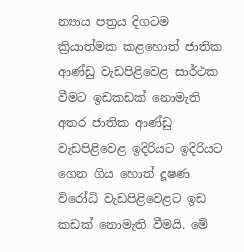න්‍යාය පත්‍රය දිගටම ක්‍රියාත්මක කළහොත් ජාතික ආණ්ඩු වැඩපිළිවෙළ සාර්ථක වීමට ඉඩකඩක් නොමැති අතර ජාතික ආණ්ඩු වැඩපිළිවෙළ ඉදිරියට ඉදිරියට ගෙන ගිය හොත් දූෂණ විරෝධි වැඩපිළිවෙළට ඉඩ කඩක් නොමැති වීමයි. මේ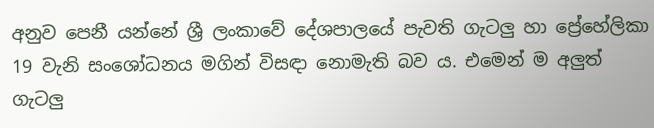අනුව පෙනී යන්නේ ශ්‍රී ලංකාවේ දේශපාලයේ පැවති ගැටලු හා ප්‍රේහේලිකා 19 වැනි සංශෝධනය මගින් විසඳා නොමැති බව ය. එමෙන් ම අලුත් ගැටලු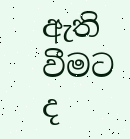ඇති වීමට ද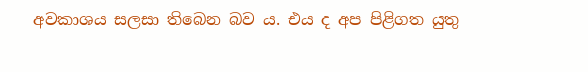අවකාශය සලසා තිබෙන බව ය. එය ද අප පිළිගත යුතු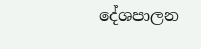දේශපාලන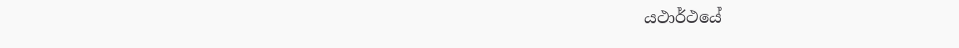යථාර්ථයේ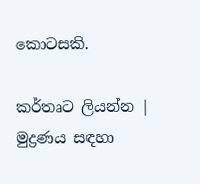කොටසකි.

කර්තෘට ලියන්න | මුද්‍රණය සඳහා